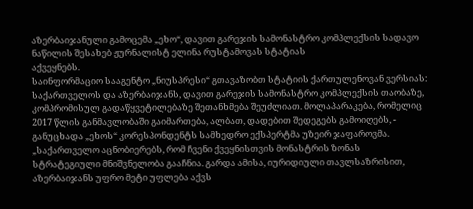აზერბაიჯანული გამოცემა „ეხო“, დავით გარეჯის სამონასტრო კომპლექსის სადავო ნაწილის შესახებ ჟურნალისტ ელინა რუსტამოვას სტატიას
აქვეყნებს.
საინფორმაციო სააგენტო „ნიუსპრესი“ გთავაზობთ სტატიის ქართულენოვან ვერსიას:
საქართველოს და აზერბაიჯანს, დავით გარეჯის სამონასტრო კომპლექსის თაობაზე, კომპრომისულ გადაწყვეტილებაზე შეთანხმება შეუძლიათ. მოლაპარაკება, რომელიც 2017 წლის განმავლობაში გაიმართება, ალბათ, დადებით შედეგებს გამოიღებს, - განუცხადა „ეხოს“ კორესპონდენტს სამხედრო ექსპერტმა უზეირ ჯაფაროვმა. „საქართველო აცნობიერებს, რომ ჩვენი ქვეყნისთვის მონასტრის ზონას სტრატეგიული მნიშვნელობა გააჩნია. გარდა ამისა, იურიდიული თავლსაზრისით, აზერბაიჯანს უფრო მეტი უფლება აქვს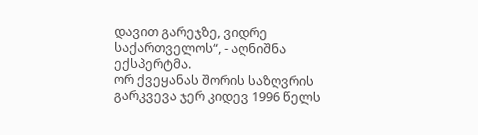დავით გარეჯზე, ვიდრე საქართველოს“, - აღნიშნა ექსპერტმა.
ორ ქვეყანას შორის საზღვრის გარკვევა ჯერ კიდევ 1996 წელს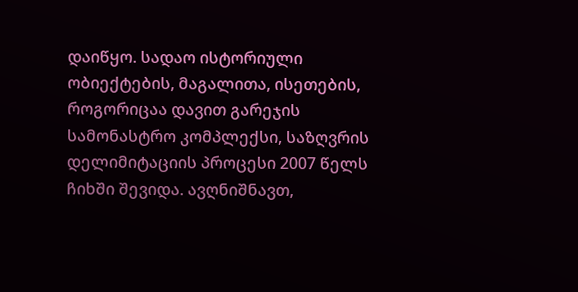დაიწყო. სადაო ისტორიული ობიექტების, მაგალითა, ისეთების, როგორიცაა დავით გარეჯის სამონასტრო კომპლექსი, საზღვრის დელიმიტაციის პროცესი 2007 წელს ჩიხში შევიდა. ავღნიშნავთ,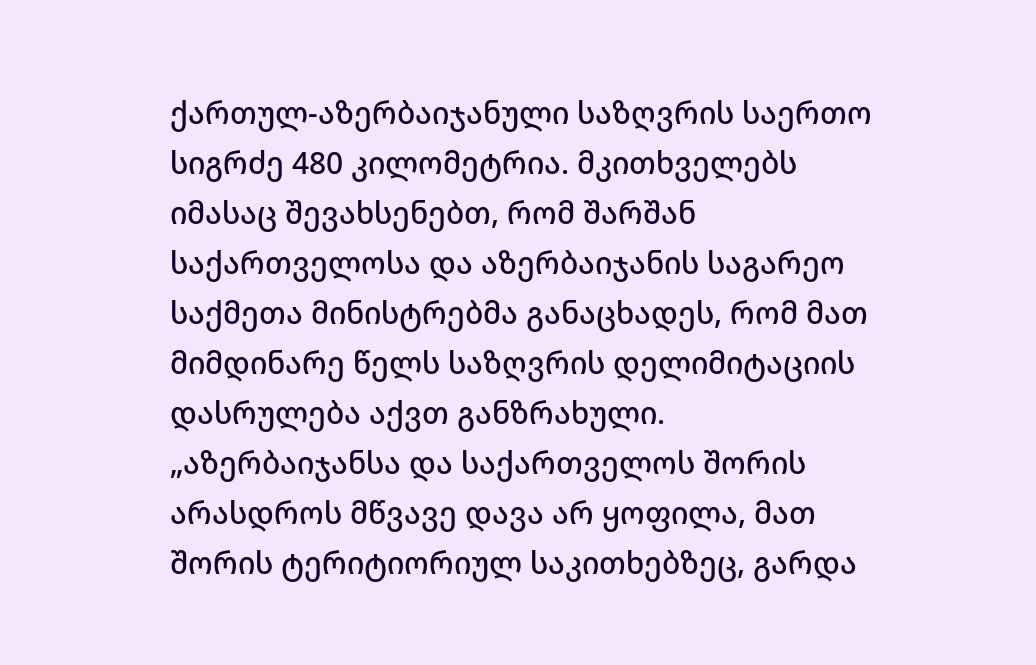ქართულ-აზერბაიჯანული საზღვრის საერთო სიგრძე 480 კილომეტრია. მკითხველებს იმასაც შევახსენებთ, რომ შარშან საქართველოსა და აზერბაიჯანის საგარეო საქმეთა მინისტრებმა განაცხადეს, რომ მათ მიმდინარე წელს საზღვრის დელიმიტაციის დასრულება აქვთ განზრახული.
„აზერბაიჯანსა და საქართველოს შორის არასდროს მწვავე დავა არ ყოფილა, მათ შორის ტერიტიორიულ საკითხებზეც, გარდა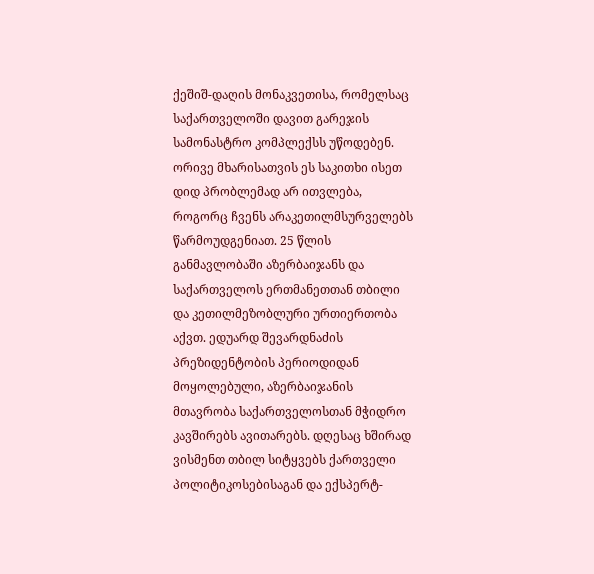ქეშიშ-დაღის მონაკვეთისა, რომელსაც საქართველოში დავით გარეჯის სამონასტრო კომპლექსს უწოდებენ. ორივე მხარისათვის ეს საკითხი ისეთ დიდ პრობლემად არ ითვლება, როგორც ჩვენს არაკეთილმსურველებს წარმოუდგენიათ. 25 წლის განმავლობაში აზერბაიჯანს და საქართველოს ერთმანეთთან თბილი და კეთილმეზობლური ურთიერთობა აქვთ. ედუარდ შევარდნაძის პრეზიდენტობის პერიოდიდან მოყოლებული, აზერბაიჯანის მთავრობა საქართველოსთან მჭიდრო კავშირებს ავითარებს. დღესაც ხშირად ვისმენთ თბილ სიტყვებს ქართველი პოლიტიკოსებისაგან და ექსპერტ-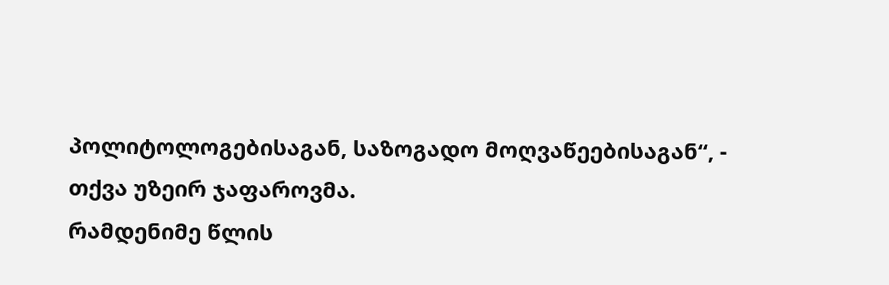პოლიტოლოგებისაგან, საზოგადო მოღვაწეებისაგან“, - თქვა უზეირ ჯაფაროვმა.
რამდენიმე წლის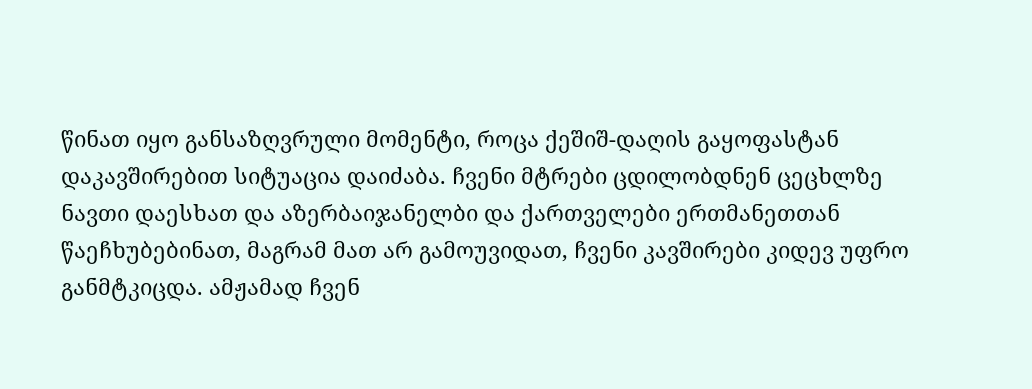წინათ იყო განსაზღვრული მომენტი, როცა ქეშიშ-დაღის გაყოფასტან დაკავშირებით სიტუაცია დაიძაბა. ჩვენი მტრები ცდილობდნენ ცეცხლზე ნავთი დაესხათ და აზერბაიჯანელბი და ქართველები ერთმანეთთან წაეჩხუბებინათ, მაგრამ მათ არ გამოუვიდათ, ჩვენი კავშირები კიდევ უფრო განმტკიცდა. ამჟამად ჩვენ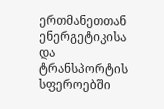ერთმანეთთან ენერგეტიკისა და ტრანსპორტის სფეროებში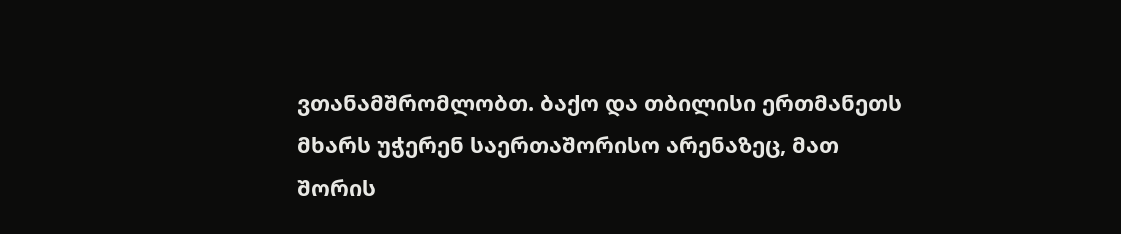ვთანამშრომლობთ. ბაქო და თბილისი ერთმანეთს მხარს უჭერენ საერთაშორისო არენაზეც, მათ შორის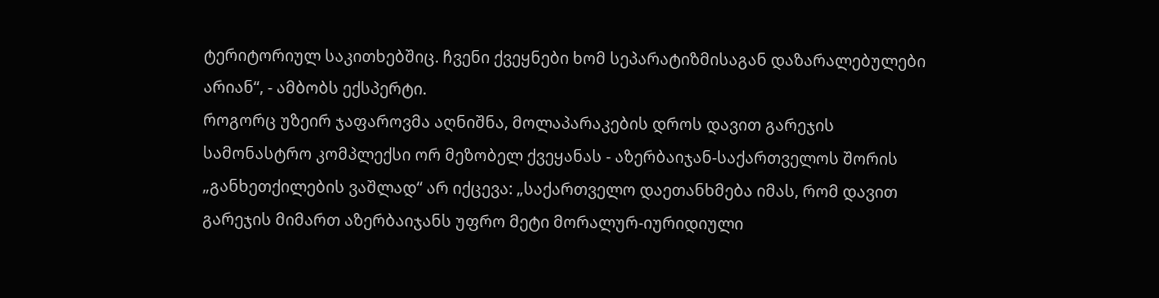ტერიტორიულ საკითხებშიც. ჩვენი ქვეყნები ხომ სეპარატიზმისაგან დაზარალებულები არიან“, - ამბობს ექსპერტი.
როგორც უზეირ ჯაფაროვმა აღნიშნა, მოლაპარაკების დროს დავით გარეჯის სამონასტრო კომპლექსი ორ მეზობელ ქვეყანას - აზერბაიჯან-საქართველოს შორის „განხეთქილების ვაშლად“ არ იქცევა: „საქართველო დაეთანხმება იმას, რომ დავით გარეჯის მიმართ აზერბაიჯანს უფრო მეტი მორალურ-იურიდიული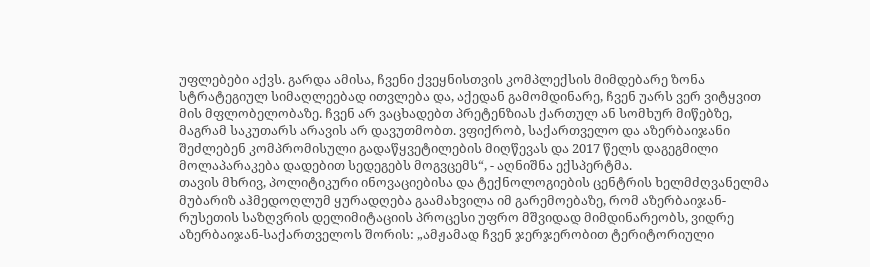უფლებები აქვს. გარდა ამისა, ჩვენი ქვეყნისთვის კომპლექსის მიმდებარე ზონა სტრატეგიულ სიმაღლეებად ითვლება და, აქედან გამომდინარე, ჩვენ უარს ვერ ვიტყვით მის მფლობელობაზე. ჩვენ არ ვაცხადებთ პრეტენზიას ქართულ ან სომხურ მიწებზე, მაგრამ საკუთარს არავის არ დავუთმობთ. ვფიქრობ, საქართველო და აზერბაიჯანი შეძლებენ კომპრომისული გადაწყვეტილების მიღწევას და 2017 წელს დაგეგმილი მოლაპარაკება დადებით სედეგებს მოგვცემს“, - აღნიშნა ექსპერტმა.
თავის მხრივ, პოლიტიკური ინოვაციებისა და ტექნოლოგიების ცენტრის ხელმძღვანელმა მუბარიზ აჰმედოღლუმ ყურადღება გაამახვილა იმ გარემოებაზე, რომ აზერბაიჯან-რუსეთის საზღვრის დელიმიტაციის პროცესი უფრო მშვიდად მიმდინარეობს, ვიდრე აზერბაიჯან-საქართველოს შორის: „ამჟამად ჩვენ ჯერჯერობით ტერიტორიული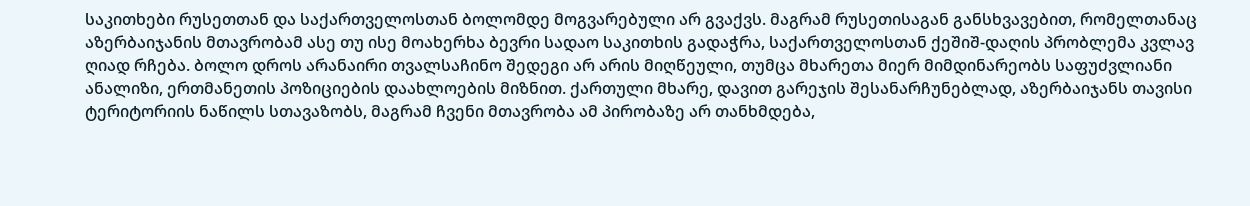საკითხები რუსეთთან და საქართველოსთან ბოლომდე მოგვარებული არ გვაქვს. მაგრამ რუსეთისაგან განსხვავებით, რომელთანაც აზერბაიჯანის მთავრობამ ასე თუ ისე მოახერხა ბევრი სადაო საკითხის გადაჭრა, საქართველოსთან ქეშიშ-დაღის პრობლემა კვლავ ღიად რჩება. ბოლო დროს არანაირი თვალსაჩინო შედეგი არ არის მიღწეული, თუმცა მხარეთა მიერ მიმდინარეობს საფუძვლიანი ანალიზი, ერთმანეთის პოზიციების დაახლოების მიზნით. ქართული მხარე, დავით გარეჯის შესანარჩუნებლად, აზერბაიჯანს თავისი ტერიტორიის ნაწილს სთავაზობს, მაგრამ ჩვენი მთავრობა ამ პირობაზე არ თანხმდება,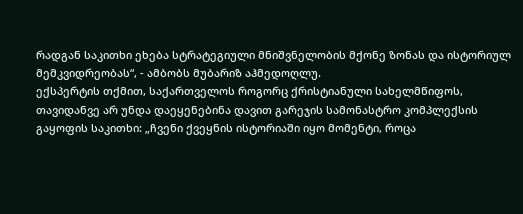რადგან საკითხი ეხება სტრატეგიული მნიშვნელობის მქონე ზონას და ისტორიულ მემკვიდრეობას“, - ამბობს მუბარიზ აჰმედოღლუ.
ექსპერტის თქმით, საქართველოს როგორც ქრისტიანული სახელმწიფოს, თავიდანვე არ უნდა დაეყენებინა დავით გარეჯის სამონასტრო კომპლექსის გაყოფის საკითხი: „ჩვენი ქვეყნის ისტორიაში იყო მომენტი, როცა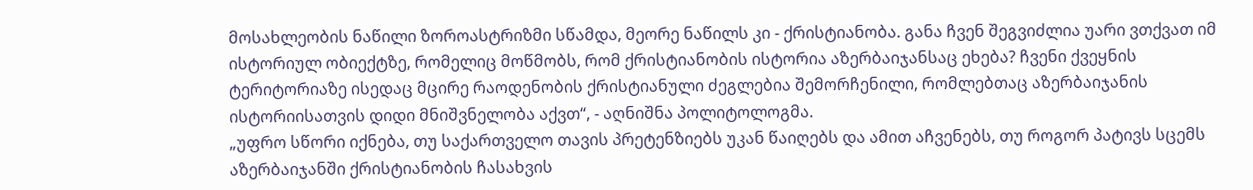მოსახლეობის ნაწილი ზოროასტრიზმი სწამდა, მეორე ნაწილს კი - ქრისტიანობა. განა ჩვენ შეგვიძლია უარი ვთქვათ იმ ისტორიულ ობიექტზე, რომელიც მოწმობს, რომ ქრისტიანობის ისტორია აზერბაიჯანსაც ეხება? ჩვენი ქვეყნის ტერიტორიაზე ისედაც მცირე რაოდენობის ქრისტიანული ძეგლებია შემორჩენილი, რომლებთაც აზერბაიჯანის ისტორიისათვის დიდი მნიშვნელობა აქვთ“, - აღნიშნა პოლიტოლოგმა.
„უფრო სწორი იქნება, თუ საქართველო თავის პრეტენზიებს უკან წაიღებს და ამით აჩვენებს, თუ როგორ პატივს სცემს აზერბაიჯანში ქრისტიანობის ჩასახვის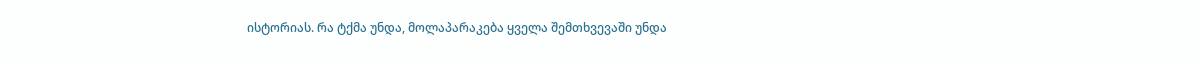ისტორიას. რა ტქმა უნდა, მოლაპარაკება ყველა შემთხვევაში უნდა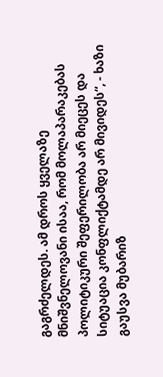გაგრძელდეს. ამ დროს ყველაზე მნიშვნელოვანი ისაა, რომ მოლაპარაკებას პოლიტიკური შეფერილობა არ მიეცეს და სიტუაცია კონფლიქტამდე არ მივიდეს“, - ხაზი გაუსვა მუბარიზ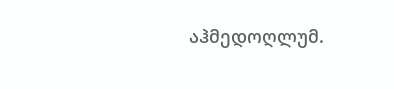აჰმედოღლუმ.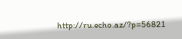http://ru.echo.az/?p=56821